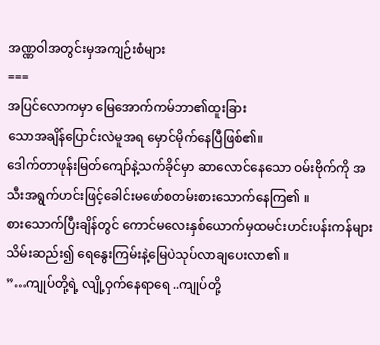အဏ္ဏဝါအတွင်းမှအကျဉ်းစံများ
===
အပြင်လောကမှာ မြေအောက်ကမ်ဘာ၏ထူးခြား
သောအချိန်ပြောင်းလဲမူအရ မှောင်မိုက်နေပြီဖြစ်၏။
ဒေါက်တာဖုန်းမြတ်ကျော်နဲ့သက်ခိုင်မှာ ဆာလောင်နေသော ဝမ်းဗိုက်ကို အသီးအရွက်ဟင်းဖြင့်ခေါင်းမဖော်စတမ်းစားသောက်နေကြ၏ ။
စားသောက်ပြီးချိန်တွင် ကောင်မလေးနှစ်ယောက်မှထမင်းဟင်းပန်းကန်များသိမ်းဆည်း၍ ရေနွေးကြမ်းနဲ့မြေပဲသုပ်လာချပေးလာ၏ ။
”…ကျုပ်တို့ရဲ့ လျို့ဝှက်နေရာရေ ..ကျုပ်တို့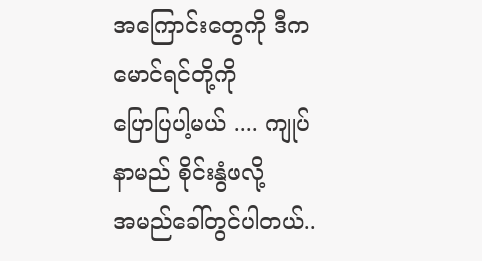အကြောင်းတွေကို ဒီကမောင်ရင်တို့ကို
ပြောပြပါ့မယ် .... ကျုပ်နာမည် စိုင်းနွံဖလို့
အမည်ခေါ်တွင်ပါတယ်..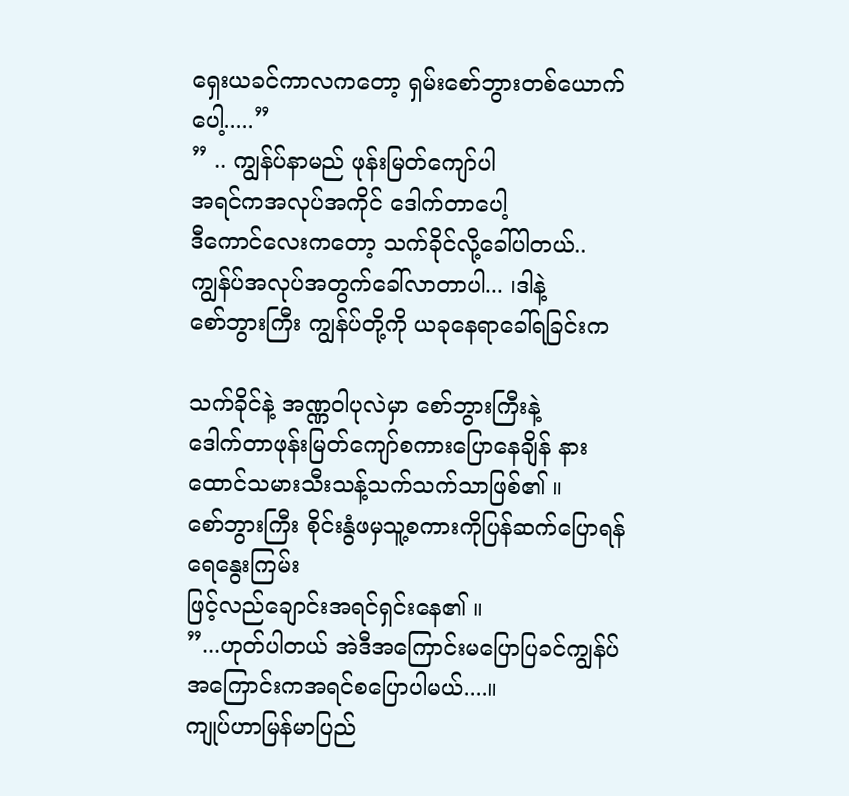ရှေးယခင်ကာလကတော့ ရှမ်းစော်ဘွားတစ်ယောက်ပေါ့.....”
” .. ကျွန်ပ်နာမည် ဖုန်းမြတ်ကျော်ပါ
အရင်ကအလုပ်အကိုင် ဒေါက်တာပေါ့
ဒီကောင်လေးကတော့ သက်ခိုင်လို့ခေါ်ပါတယ်..
ကျွန်ပ်အလုပ်အတွက်ခေါ်လာတာပါ... ၊ဒါနဲ့
စော်ဘွားကြီး ကျွန်ပ်တို့ကို ယခုနေရာခေါ်ရခြင်းက

သက်ခိုင်နဲ့ အဏ္ဏဝါပုလဲမှာ စော်ဘွားကြီးနဲ့
ဒေါက်တာဖုန်းမြတ်ကျော်စကားပြောနေချိန် နားထောင်သမားသီးသန့်သက်သက်သာဖြစ်၏ ။
စော်ဘွားကြီး စိုင်းနွံဖမှသူ့စကားကိုပြန်ဆက်ပြောရန်ရေနွေးကြမ်း
ဖြင့်လည်ချောင်းအရင်ရှင်းနေ၏ ။
”...ဟုတ်ပါတယ် အဲဒီအကြောင်းမပြောပြခင်ကျွန်ပ်အကြောင်းကအရင်စပြောပါမယ်....။
ကျုပ်ဟာမြန်မာပြည်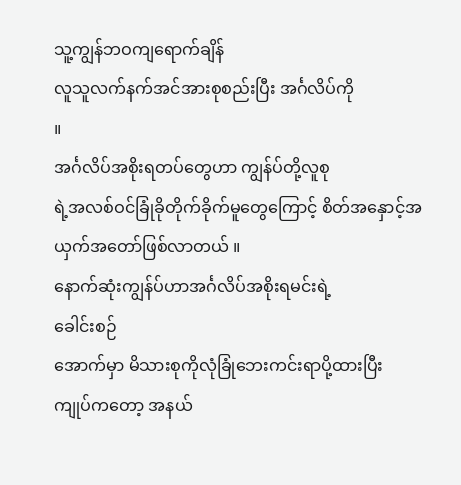သူ့ကျွန်ဘဝကျရောက်ချိန်
လူသူလက်နက်အင်အားစုစည်းပြီး အင်္ဂလိပ်ကို
။
အင်္ဂလိပ်အစိုးရတပ်တွေဟာ ကျွန်ပ်တို့လူစု
ရဲ့အလစ်ဝင်ခြုံခိုတိုက်ခိုက်မူတွေကြောင့် စိတ်အနှောင့်အယှက်အတော်ဖြစ်လာတယ် ။
နောက်ဆုံးကျွန်ပ်ဟာအင်္ဂလိပ်အစိုးရမင်းရဲ့
ခေါင်းစဉ်
အောက်မှာ မိသားစုကိုလုံခြုံဘေးကင်းရာပို့ထားပြီး
ကျုပ်ကတော့ အနယ်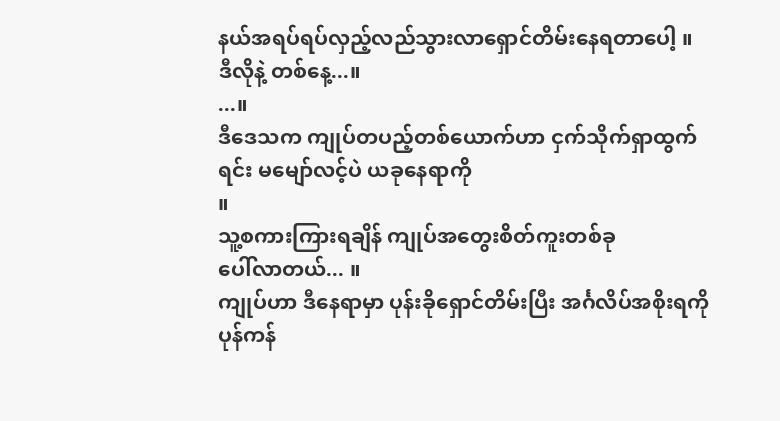နယ်အရပ်ရပ်လှည့်လည်သွားလာရှောင်တိမ်းနေရတာပေါ့ ။
ဒီလိုနဲ့ တစ်နေ့...။
...။
ဒီဒေသက ကျုပ်တပည့်တစ်ယောက်ဟာ ငှက်သိုက်ရှာထွက်ရင်း မမျော်လင့်ပဲ ယခုနေရာကို
။
သူ့စကားကြားရချိန် ကျုပ်အတွေးစိတ်ကူးတစ်ခု
ပေါ်လာတယ်... ။
ကျုပ်ဟာ ဒီနေရာမှာ ပုန်းခိုရှောင်တိမ်းပြီး အင်္ဂလိပ်အစိုးရကိုပုန်ကန်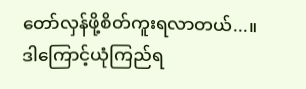တော်လှန်ဖို့စိတ်ကူးရလာတယ်...။
ဒါကြောင့်ယုံကြည်ရ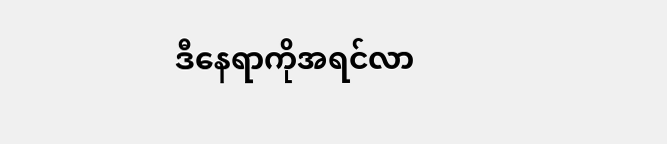ဒီနေရာကိုအရင်လာ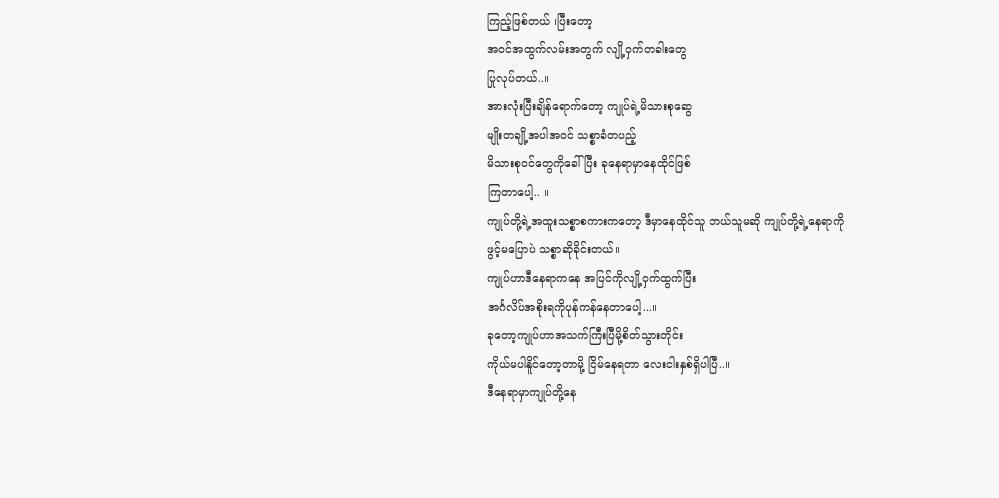ကြည့်ဖြစ်တယ် ၊ပြီးတော့
အဝင်အထွက်လမ်းအတွက် လျို့ဝှက်တခါးတွေ
ပြုလုပ်တယ်..။
အားလုံးပြီးချိန်ရောက်တော့ ကျုပ်ရဲ့မိသားစုဆွေ
မျိုးတချို့အပါအဝင် သစ္စာခံတပည့်
မိသားစုဝင်တွေကိုခေါ်ပြီး ခုနေရာမှာနေထိုင်ဖြစ်
ကြတာပေါ့.. ။
ကျုပ်တို့ရဲ့အထူးသစ္စာစကားကတော့ ဒီမှာနေထိုင်သူ ဘယ်သူမဆို ကျုပ်တို့ရဲ့နေရာကို
ဖွင့်မပြောပဲ သစ္စာဆိုခိုင်းတယ်။
ကျုပ်ဟာဒီနေရာကနေ အပြင်ကိုလျို့ဝှက်ထွက်ပြီး
အင်္ဂလိပ်အစိုးရကိုပုန်ကန်နေတာပေါ့...။
ခုတော့ကျုပ်ဟာအသက်ကြီးပြီမို့စိတ်သွားတိုင်း
ကိုယ်မပါနိူင်တော့တာမို့ ငြိမ်နေရတာ လေးငါးနှစ်ရှိပါပြီ..။
ဒီနေရာမှာကျုပ်တို့နေ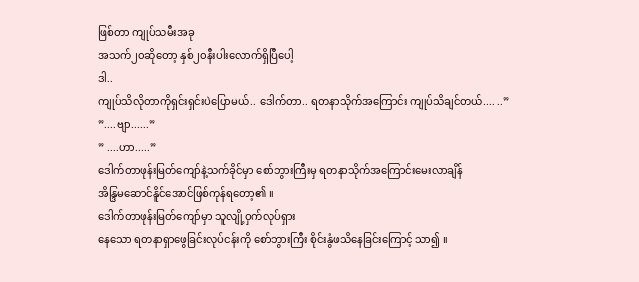ဖြစ်တာ ကျုပ်သမီးအခု
အသက်၂၀ဆိုတော့ နှစ်၂၀နီးပါးလောက်ရှိပြီပေါ့
ဒါ..
ကျုပ်သိလိုတာကိုရှင်းရှင်းပဲပြောမယ်.. ဒေါက်တာ.. ရတနာသိုက်အကြောင်း ကျုပ်သိချင်တယ်.... ..”
”....ဗျာ......”
” ....ဟာ.....”
ဒေါက်တာဖုန်းမြတ်ကျော်နဲ့သက်ခိုင်မှာ စော်ဘွားကြီးမှ ရတနာသိုက်အကြောင်းမေးလာချိန်
အိန္ဒြမဆောင်နိူင်အောင်ဖြစ်ကုန်ရတော့၏ ။
ဒေါက်တာဖုန်းမြတ်ကျော်မှာ သူလျို့ဝှက်လုပ်ရှား
နေသော ရတနာရှာဖွေခြင်းလုပ်ငန်းကို စော်ဘွားကြီး စိုင်းနွံဖသိနေခြင်းကြောင့် သာ၍ ။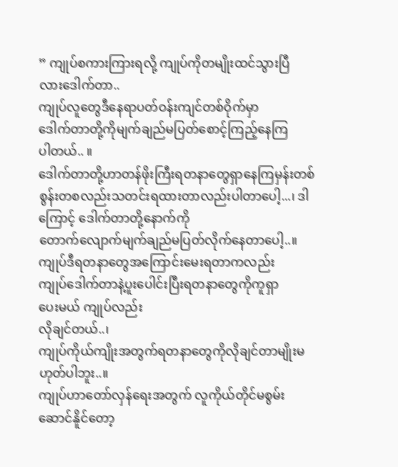” ကျုပ်စကားကြားရလို့ ကျုပ်ကိုတမျိုးထင်သွားပြီ
လားဒေါက်တာ..
ကျုပ်လူတွေဒီနေရာပတ်ဝန်းကျင်တစ်ဝိုက်မှာ
ဒေါက်တာတို့ကိုမျက်ချည်မပြတ်စောင့်ကြည့်နေကြ
ပါတယ်.. ။
ဒေါက်တာတို့ဟာတန်ဖိုးကြီးရတနာတွေရှာနေကြမှန်းတစ်စွန်းတစလည်းသတင်းရထားတာလည်းပါတာပေါ့...၊ ဒါကြောင့် ဒေါက်တာတို့နောက်ကို
တောက်လျောက်မျက်ချည်မပြတ်လိုက်နေတာပေါ့..။
ကျုပ်ဒီရတနာတွေအကြောင်းမေးရတာကလည်း
ကျုပ်ဒေါက်တာနဲ့ပူးပေါင်းပြီးရတနာတွေကိုကူရှာ
ပေးမယ် ကျုပ်လည်း
လိုချင်တယ်..၊
ကျုပ်ကိုယ်ကျိုးအတွက်ရတနာတွေကိုလိုချင်တာမျိုးမဟုတ်ပါဘူး..။
ကျုပ်ဟာတော်လှန်ရေးအတွက် လူကိုယ်တိုင်မစွမ်းဆောင်နိူင်တော့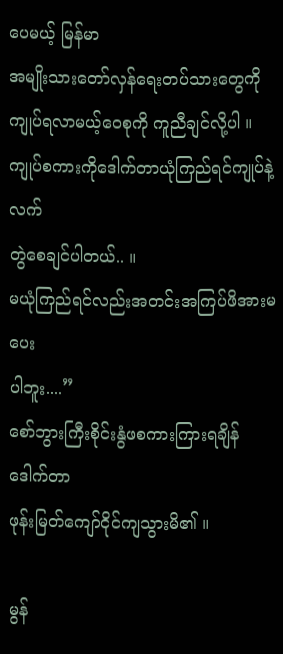ပေမယ့် မြန်မာ
အမျိုးသားတော်လှန်ရေးတပ်သားတွေကို ကျုပ်ရလာမယ့်ဝေစုကို ကူညီချင်လို့ပါ ။
ကျုပ်စကားကိုဒေါက်တာယုံကြည်ရင်ကျုပ်နဲ့လက်
တွဲစေချင်ပါတယ်.. ။
မယုံကြည်ရင်လည်းအတင်းအကြပ်ဖိအားမပေး
ပါဘူး....”
စော်ဘွားကြီးစိုင်းနွံဖစကားကြားရချိန် ဒေါက်တာ
ဖုန်းမြတ်ကျော်ငိုင်ကျသွားမိ၏ ။

မွန်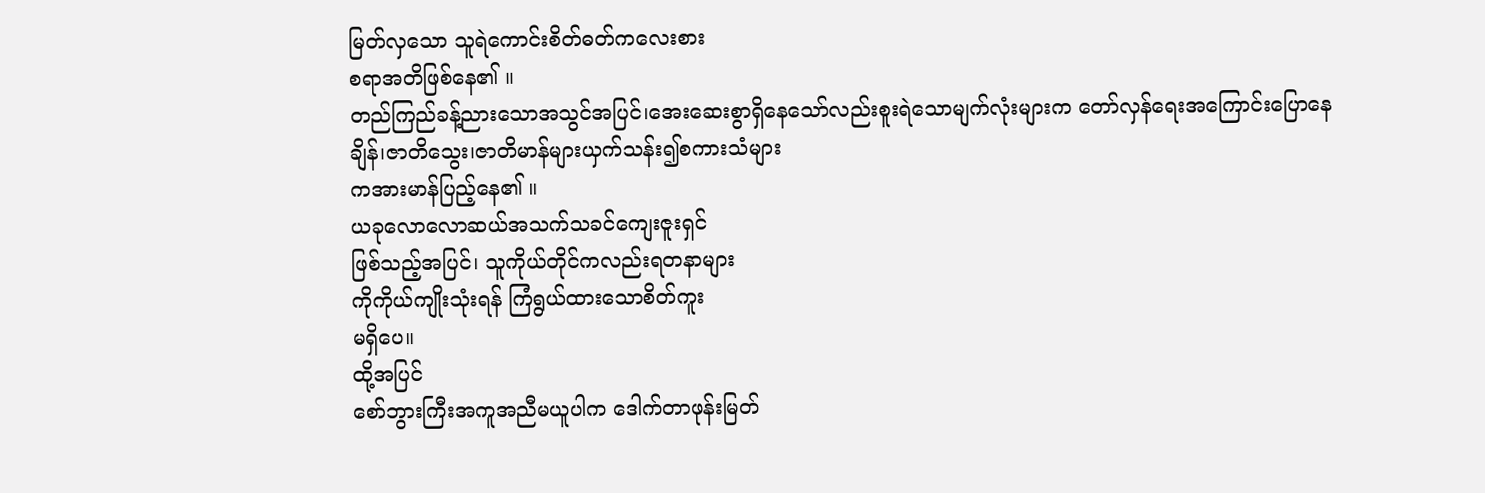မြတ်လှသော သူရဲကောင်းစိတ်ဓတ်ကလေးစား
စရာအတိဖြစ်နေ၏ ။
တည်ကြည်ခန့်ညားသောအသွင်အပြင်၊အေးဆေးစွာရှိနေသော်လည်းစူးရဲသောမျက်လုံးများက တော်လှန်ရေးအကြောင်းပြောနေချိန်၊ဇာတိသွေး၊ဇာတိမာန်များယှက်သန်း၍စကားသံများ
ကအားမာန်ပြည့်နေ၏ ။
ယခုလောလောဆယ်အသက်သခင်ကျေးဇူးရှင်
ဖြစ်သည့်အပြင်၊ သူကိုယ်တိုင်ကလည်းရတနာများ
ကိုကိုယ်ကျိုးသုံးရန် ကြံရွယ်ထားသောစိတ်ကူး
မရှိပေ။
ထို့အပြင်
စော်ဘွားကြီးအကူအညီမယူပါက ဒေါက်တာဖုန်းမြတ်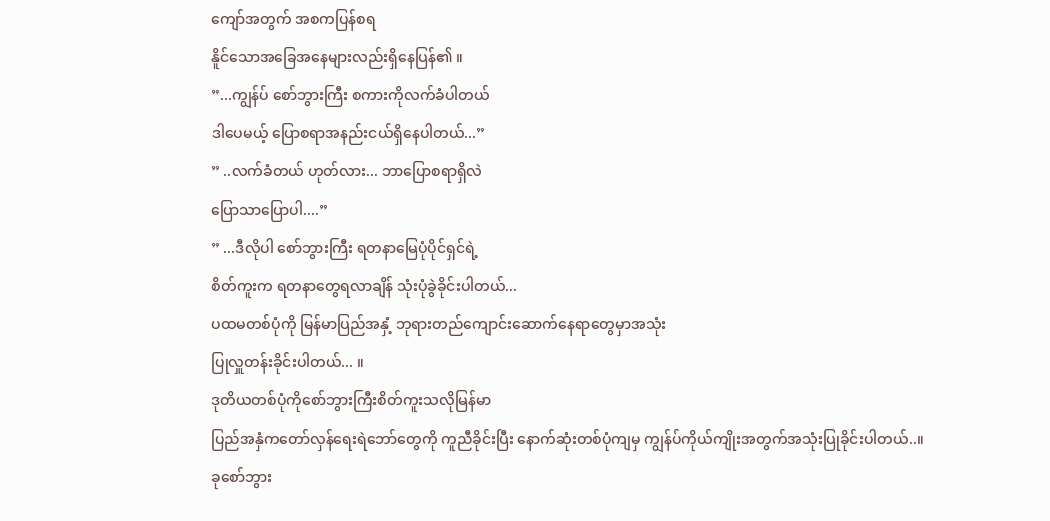ကျော်အတွက် အစကပြန်စရ
နိူင်သောအခြေအနေများလည်းရှိနေပြန်၏ ။
”...ကျွန်ပ် စော်ဘွားကြီး စကားကိုလက်ခံပါတယ်
ဒါပေမယ့် ပြောစရာအနည်းငယ်ရှိနေပါတယ်...”
” ..လက်ခံတယ် ဟုတ်လား... ဘာပြောစရာရှိလဲ
ပြောသာပြောပါ....”
” ...ဒီလိုပါ စော်ဘွားကြီး ရတနာမြေပုံပိုင်ရှင်ရဲ့
စိတ်ကူးက ရတနာတွေရလာချိန် သုံးပုံခွဲခိုင်းပါတယ်...
ပထမတစ်ပုံကို မြန်မာပြည်အနှံ့ ဘုရားတည်ကျောင်းဆောက်နေရာတွေမှာအသုံး
ပြုလှူတန်းခိုင်းပါတယ်... ။
ဒုတိယတစ်ပုံကိုစော်ဘွားကြီးစိတ်ကူးသလိုမြန်မာ
ပြည်အနှံကတော်လှန်ရေးရဲဘော်တွေကို ကူညီခိုင်းပြီး နောက်ဆုံးတစ်ပုံကျမှ ကျွန်ပ်ကိုယ်ကျိုးအတွက်အသုံးပြုခိုင်းပါတယ်..။
ခုစော်ဘွား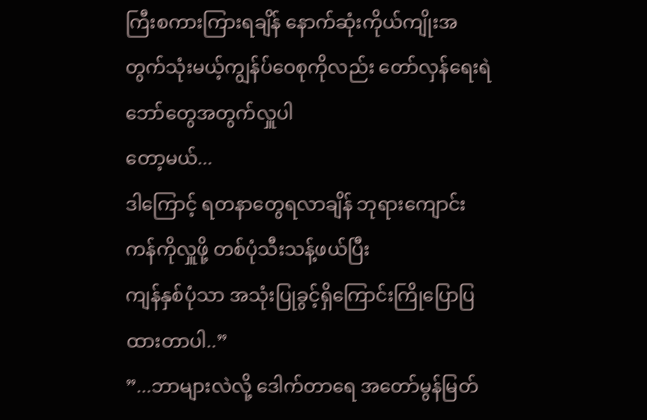ကြီးစကားကြားရချိန် နောက်ဆုံးကိုယ်ကျိုးအတွက်သုံးမယ့်ကျွန်ပ်ဝေစုကိုလည်း တော်လှန်ရေးရဲဘော်တွေအတွက်လှူပါ
တော့မယ်...
ဒါကြောင့် ရတနာတွေရလာချိန် ဘုရားကျောင်းကန်ကိုလှူဖို့ တစ်ပုံသီးသန့်ဖယ်ပြီး
ကျန်နှစ်ပုံသာ အသုံးပြုခွင့်ရှိကြောင်းကြိုပြောပြထားတာပါ..”
”...ဘာများလဲလို့ ဒေါက်တာရေ အတော်မွန်မြတ်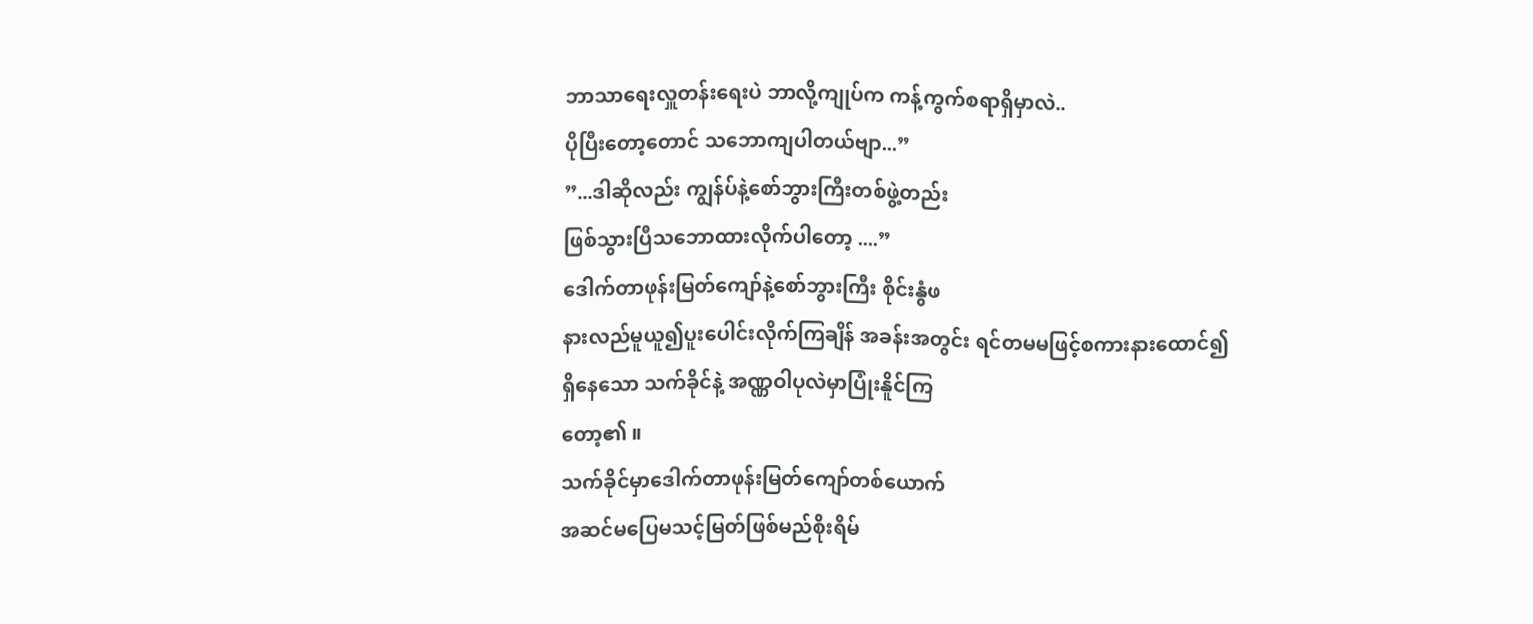ဘာသာရေးလှူတန်းရေးပဲ ဘာလို့ကျုပ်က ကန့်ကွက်စရာရှိမှာလဲ..
ပိုပြီးတော့တောင် သဘောကျပါတယ်ဗျာ...”
”...ဒါဆိုလည်း ကျွန်ပ်နဲ့စော်ဘွားကြီးတစ်ဖွဲ့တည်း
ဖြစ်သွားပြီသဘောထားလိုက်ပါတော့ ....”
ဒေါက်တာဖုန်းမြတ်ကျော်နဲ့စော်ဘွားကြီး စိုင်းနွံဖ
နားလည်မူယူ၍ပူးပေါင်းလိုက်ကြချိန် အခန်းအတွင်း ရင်တမမဖြင့်စကားနားထောင်၍
ရှိနေသော သက်ခိုင်နဲ့ အဏ္ဏဝါပုလဲမှာပြုံးနိူင်ကြ
တော့၏ ။
သက်ခိုင်မှာဒေါက်တာဖုန်းမြတ်ကျော်တစ်ယောက်
အဆင်မပြေမသင့်မြတ်ဖြစ်မည်စိုးရိမ်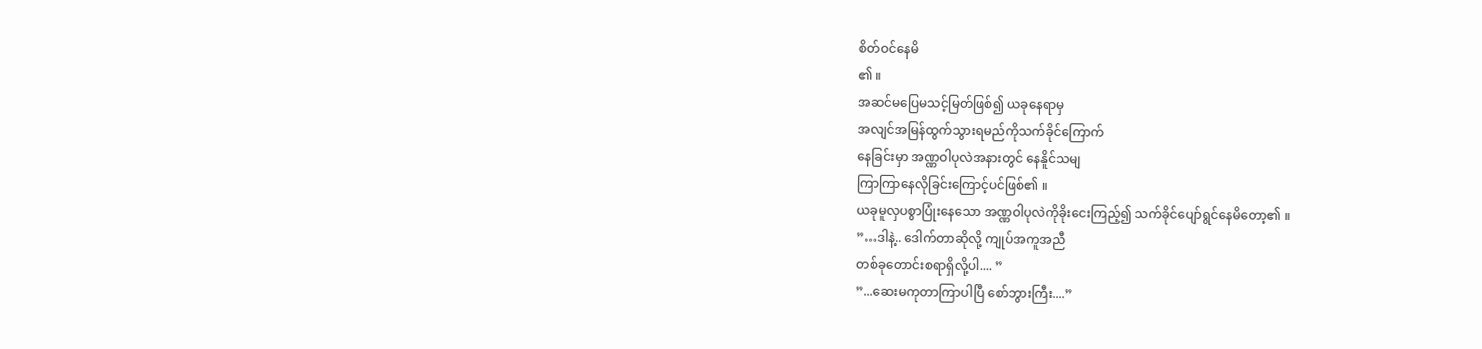စိတ်ဝင်နေမိ
၏ ။
အဆင်မပြေမသင့်မြတ်ဖြစ်၍ ယခုနေရာမှ
အလျင်အမြန်ထွက်သွားရမည်ကိုသက်ခိုင်ကြောက်
နေခြင်းမှာ အဏ္ဏဝါပုလဲအနားတွင် နေနိူင်သမျ
ကြာကြာနေလိုခြင်းကြောင့်ပင်ဖြစ်၏ ။
ယခုမူလှပစွာပြုံးနေသော အဏ္ဏဝါပုလဲကိုခိုးငေးကြည့်၍ သက်ခိုင်ပျော်ရွင်နေမိတော့၏ ။
”…ဒါနဲ့.. ဒေါက်တာဆိုလို့ ကျုပ်အကူအညီ
တစ်ခုတောင်းစရာရှိလို့ပါ.... ”
”...ဆေးမကုတာကြာပါပြီ စော်ဘွားကြီး....”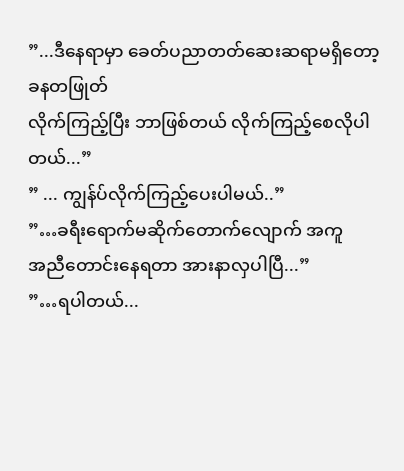”...ဒီနေရာမှာ ခေတ်ပညာတတ်ဆေးဆရာမရှိတော့ ခနတဖြုတ်
လိုက်ကြည့်ပြီး ဘာဖြစ်တယ် လိုက်ကြည့်စေလိုပါ
တယ်...”
” ... ကျွန်ပ်လိုက်ကြည့်ပေးပါမယ်..”
”…ခရီးရောက်မဆိုက်တောက်လျောက် အကူ
အညီတောင်းနေရတာ အားနာလှပါပြီ...”
”…ရပါတယ်...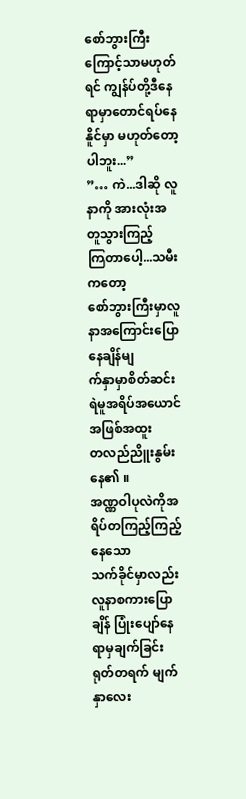စော်ဘွားကြီးကြောင့်သာမဟုတ်ရင် ကျွန်ပ်တို့ဒီနေ
ရာမှာတောင်ရပ်နေနိူင်မှာ မဟုတ်တော့ပါဘူး...”
”… ကဲ...ဒါဆို လူနာကို အားလုံးအတူသွားကြည့်
ကြတာပေါ့...သမီးကတော့
စော်ဘွားကြီးမှာလူနာအကြောင်းပြောနေချိန်မျ
က်နှာမှာစိတ်ဆင်းရဲမူအရိပ်အယောင်အဖြစ်အထူး
တလည်ညိူးနွမ်းနေ၏ ။
အဏ္ဏဝါပုလဲကိုအရိပ်တကြည့်ကြည့်နေသော
သက်ခိုင်မှာလည်းလူနာစကားပြောချိန် ပြုံးပျော်နေရာမှချက်ခြင်း ရုတ်တရက် မျက်နှာလေး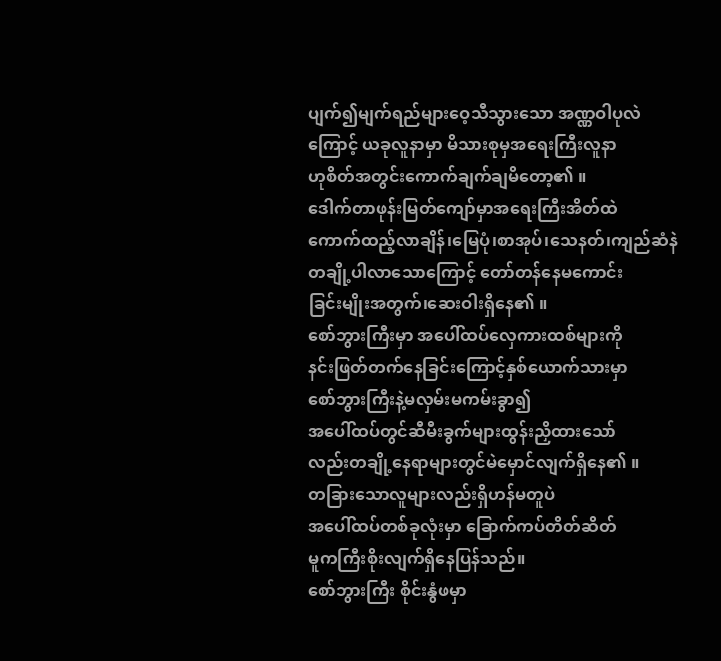ပျက်၍မျက်ရည်များဝေ့သီသွားသော အဏ္ဏဝါပုလဲ
ကြောင့် ယခုလူနာမှာ မိသားစုမှအရေးကြီးလူနာ
ဟုစိတ်အတွင်းကောက်ချက်ချမိတော့၏ ။
ဒေါက်တာဖုန်းမြတ်ကျော်မှာအရေးကြီးအိတ်ထဲ
ကောက်ထည့်လာချိန်၊မြေပုံ၊စာအုပ်၊သေနတ်၊ကျည်ဆံနဲ
တချို့ပါလာသောကြောင့် တော်တန်နေမကောင်း
ခြင်းမျိုးအတွက်၊ဆေးဝါးရှိနေ၏ ။
စော်ဘွားကြီးမှာ အပေါ်ထပ်လှေကားထစ်များကို
နင်းဖြတ်တက်နေခြင်းကြောင့်နှစ်ယောက်သားမှာ
စော်ဘွားကြီးနဲ့မလှမ်းမကမ်းခွာ၍
အပေါ်ထပ်တွင်ဆီမီးခွက်များထွန်းညှိထားသော်
လည်းတချို့နေရာများတွင်မဲမှောင်လျက်ရှိနေ၏ ။
တခြားသောလူများလည်းရှိဟန်မတူပဲ
အပေါ်ထပ်တစ်ခုလုံးမှာ ခြောက်ကပ်တိတ်ဆိတ်
မူကကြီးစိုးလျက်ရှိနေပြန်သည်။
စော်ဘွားကြီး စိုင်းနွံဖမှာ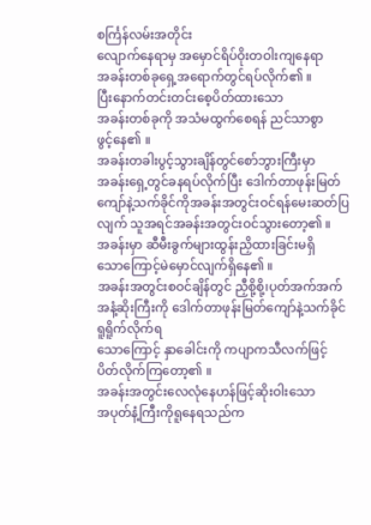စင်္ကြန်လမ်းအတိုင်း
လျောက်နေရာမှ အမှောင်ရိပ်ဝိုးတဝါးကျနေရာ
အခန်းတစ်ခုရှေ့အရောက်တွင်ရပ်လိုက်၏ ။
ပြီးနောက်တင်းတင်းစေ့ပိတ်ထားသော
အခန်းတစ်ခုကို အသံမထွက်စေရန် ညင်သာစွာ
ဖွင့်နေ၏ ။
အခန်းတခါးပွင့်သွားချိန်တွင်စော်ဘွားကြီးမှာ
အခန်းရှေ့တွင်ခနရပ်လိုက်ပြီး ဒေါက်တာဖုန်းမြတ်ကျော်နဲ့သက်ခိုင်ကိုအခန်းအတွင်းဝင်ရန်မေးဆတ်ပြလျက် သူအရင်အခန်းအတွင်းဝင်သွားတော့၏ ။
အခန်းမှာ ဆီမီးခွက်များထွန်းညှိထားခြင်းမရှိ
သောကြောင့်မဲမှောင်လျက်ရှိနေ၏ ။
အခန်းအတွင်းစဝင်ချိန်တွင် ညှီစို့စို့၊ပုတ်အက်အက်အနံ့ဆိုးကြီးကို ဒေါက်တာဖုန်းမြတ်ကျော်နဲ့သက်ခိုင်ရူရိူက်လိုက်ရ
သောကြောင့် နှာခေါင်းကို ကပျာကသီလက်ဖြင့်
ပိတ်လိုက်ကြတော့၏ ။
အခန်းအတွင်းလေလုံနေဟန်ဖြင့်ဆိုးဝါးသော
အပုတ်နံ့ကြီးကိုရူနေရသည်က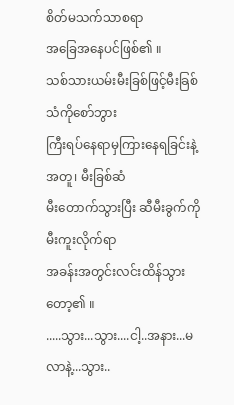စိတ်မသက်သာစရာ
အခြေအနေပင်ဖြစ်၏ ။
သစ်သားယမ်းမီးခြစ်ဖြင့်မီးခြစ်သံကိုစော်ဘွား
ကြီးရပ်နေရာမှကြားနေရခြင်းနဲ့အတူ၊ မီးခြစ်ဆံ
မီးတောက်သွားပြီး ဆီမီးခွက်ကိုမီးကူးလိုက်ရာ
အခန်းအတွင်းလင်းထိန်သွားတော့၏ ။
.....သွား...သွား....ငါ့..အနား...မလာနဲ့...သွား..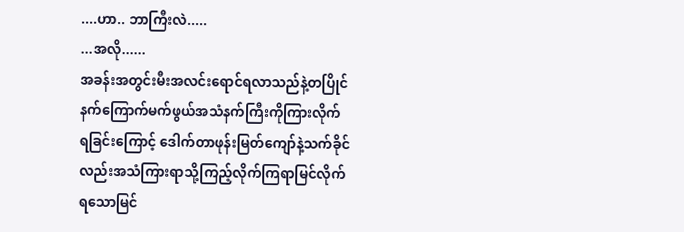....ဟာ.. ဘာကြီးလဲ.....
...အလို......
အခန်းအတွင်းမီးအလင်းရောင်ရလာသည်နဲ့တပြိုင်
နက်ကြောက်မက်ဖွယ်အသံနက်ကြီးကိုကြားလိုက်
ရခြင်းကြောင့် ဒေါက်တာဖုန်းမြတ်ကျော်နဲ့သက်ခိုင်
လည်းအသံကြားရာသို့ကြည့်လိုက်ကြရာမြင်လိုက်
ရသောမြင်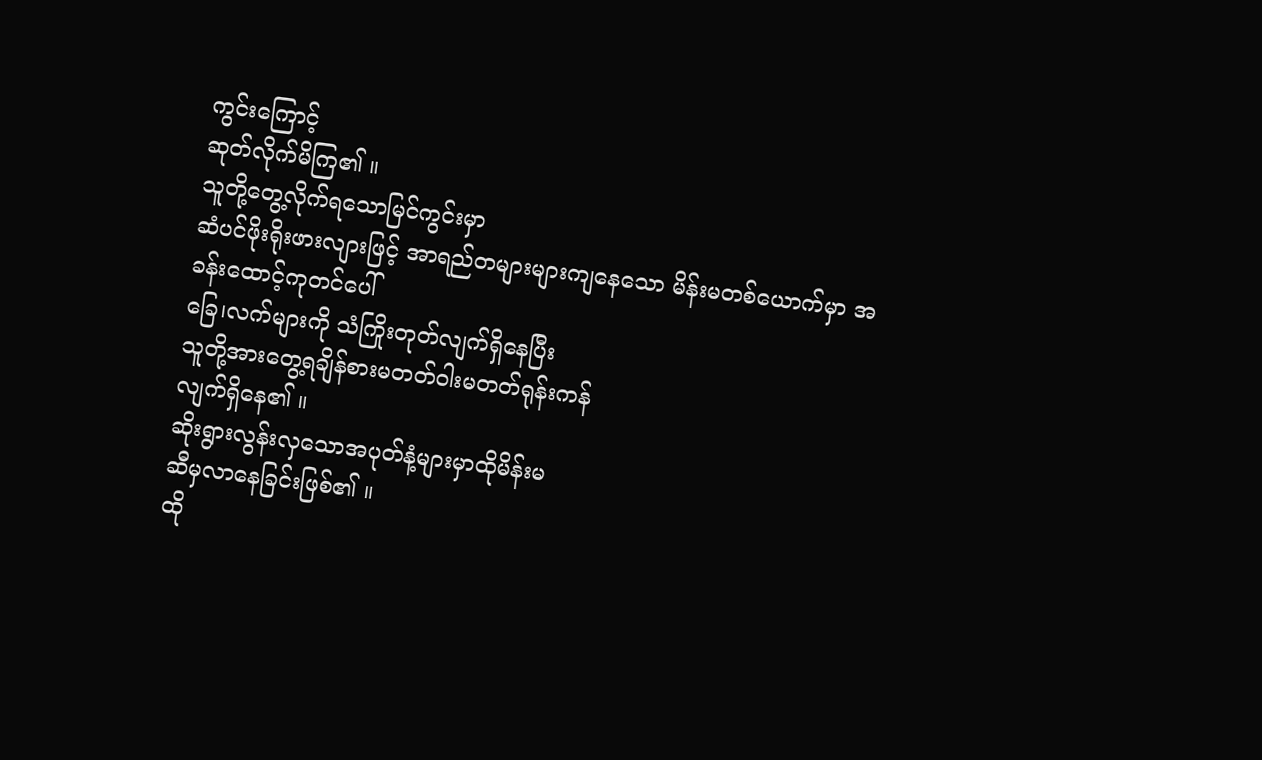ကွင်းကြောင့်
ဆုတ်လိုက်မိကြ၏ ။
သူတို့တွေ့လိုက်ရသောမြင်ကွင်းမှာ
ဆံပင်ဖိုးရိုးဖားလျားဖြင့် အာရည်တများများကျနေသော မိန်းမတစ်ယောက်မှာ အခန်းထောင့်ကုတင်ပေါ်
ခြေ၊လက်များကို သံကြိုးတုတ်လျက်ရှိနေပြီး
သူတို့အားတွေ့ရချိန်စားမတတ်ဝါးမတတ်ရုန်းကန်
လျက်ရှိနေ၏ ။
ဆိုးရွားလွန်းလှသောအပုတ်နံ့များမှာထိုမိန်းမ
ဆီမှလာနေခြင်းဖြစ်၏ ။
ထို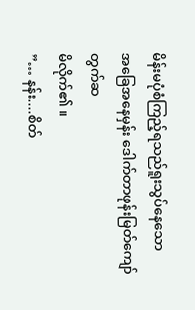မိန်းမပုံစံကြည့်ရသည်ရူးသွပ်နေသော
အခြေအနေမှန်း ဒေါက်တာဖုန်းမြတ်ကျော်တွက်ဆ
မိလိုက်၏ ။
”… နန်း....စိတ်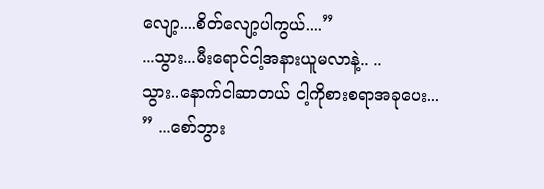လျော့....စိတ်လျော့ပါကွယ်....”
...သွား...မီးရောင်ငါ့အနားယူမလာနဲ့.. ..
သွား..နောက်ငါဆာတယ် ငါ့ကိုစားစရာအခုပေး...
” ...စော်ဘွား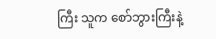ကြီး သူက စော်ဘွားကြီးနဲ့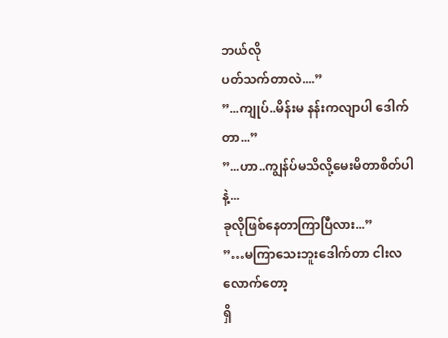ဘယ်လို
ပတ်သက်တာလဲ....”
”...ကျုပ်..မိန်းမ နန်းကလျာပါ ဒေါက်တာ...”
”...ဟာ..ကျွန်ပ်မသိလို့မေးမိတာစိတ်ပါနဲ့...
ခုလိုဖြစ်နေတာကြာပြီလား...”
”…မကြာသေးဘူးဒေါက်တာ ငါးလလောက်တော့
ရှိ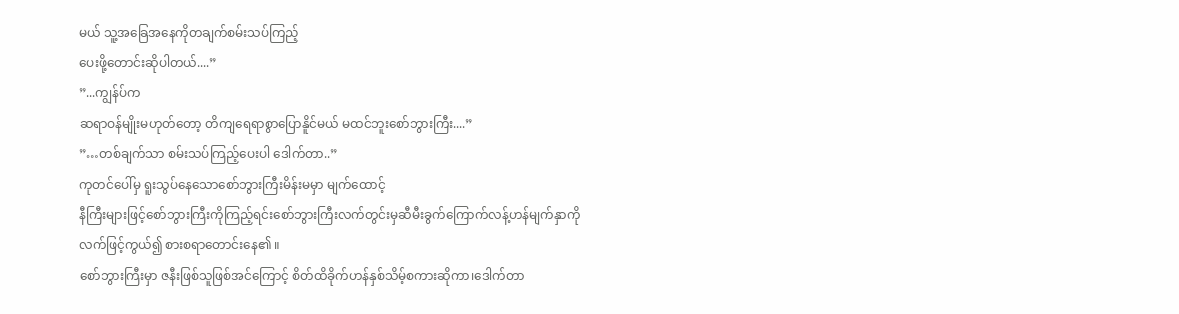မယ် သူ့အခြေအနေကိုတချက်စမ်းသပ်ကြည့်
ပေးဖို့တောင်းဆိုပါတယ်....”
”...ကျွန်ပ်က
ဆရာဝန်မျိုးမဟုတ်တော့ တိကျရေရာစွာပြောနိူင်မယ် မထင်ဘူးစော်ဘွားကြီး....”
”…တစ်ချက်သာ စမ်းသပ်ကြည့်ပေးပါ ဒေါက်တာ..”
ကုတင်ပေါ်မှ ရူးသွပ်နေသောစော်ဘွားကြီးမိန်းမမှာ မျက်ထောင့်
နီကြီးများဖြင့်စော်ဘွားကြီးကိုကြည့်ရင်းစော်ဘွားကြီးလက်တွင်းမှဆီမီးခွက်ကြောက်လန့်ဟန်မျက်နှာကိုလက်ဖြင့်ကွယ်၍ စားစရာတောင်းနေ၏ ။
စော်ဘွားကြီးမှာ ဇနီးဖြစ်သူဖြစ်အင်ကြောင့် စိတ်ထိခိုက်ဟန်နှစ်သိမ့်စကားဆိုကာ၊ဒေါက်တာ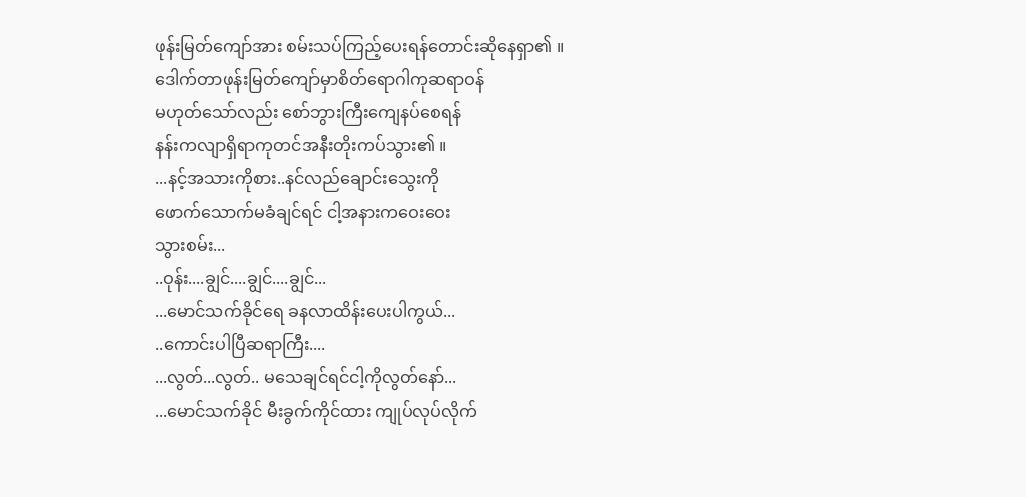ဖုန်းမြတ်ကျော်အား စမ်းသပ်ကြည့်ပေးရန်တောင်းဆိုနေရှာ၏ ။
ဒေါက်တာဖုန်းမြတ်ကျော်မှာစိတ်ရောဂါကုဆရာဝန်
မဟုတ်သော်လည်း စော်ဘွားကြီးကျေနပ်စေရန်
နန်းကလျာရှိရာကုတင်အနီးတိုးကပ်သွား၏ ။
...နင့်အသားကိုစား..နင်လည်ချောင်းသွေးကို
ဖောက်သောက်မခံချင်ရင် ငါ့အနားကဝေးဝေး
သွားစမ်း...
..ဝုန်း....ချွင်....ချွင်....ချွင်...
...မောင်သက်ခိုင်ရေ ခနလာထိန်းပေးပါကွယ်...
..ကောင်းပါပြီဆရာကြီး....
...လွတ်...လွတ်.. မသေချင်ရင်ငါ့ကိုလွတ်နော်...
...မောင်သက်ခိုင် မီးခွက်ကိုင်ထား ကျုပ်လုပ်လိုက်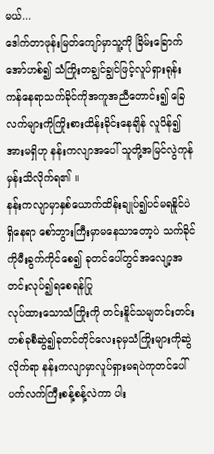မယ်...
ဒေါက်တာဖုန်းမြတ်ကျော်မှာသူ့ကို ခြိမ်းခြောက်အော်ဟစ်၍ သံကြိုးတချွင်ချွင်ဖြင့်လူပ်ရှားရုန်းကန်နေရာသက်ခိုင်ကိုအကူအညီတောင်း၍ ခြေလက်များကိုကြိုးစားထိန်းခိုင်းနေချိန် လူပိန်၍
အားမရှိဟု နန်းကလျာအပေါ် သူတို့အမြင်လွဲကုန်
မှန်းသိလိုက်ရ၏ ။
နန်းကလျာမှာနှစ်ယောက်ထိန်းချုပ်၍ပင်မရနိူင်ပဲရှိနေရာ စော်ဘွားကြီးမှာမနေသာတော့ပဲ သက်ခိုင်ကိုမီးခွက်ကိုင်စေ၍ ခုတင်ပေါ်တွင်အလျော့အတင်းလုပ်၍ရစေရန်ပြု
လုပ်ထားသောသံကြိုးကို တင်းနိူင်သမျတင်းတင်း
တစ်ခုစီဆွဲ၍ခုတင်တိုင်လေးခုမှသံကြိုးများကိုဆွဲ
လိုက်ရာ နန်းကလျာမှာလူပ်ရှားမရပဲကုတင်ပေါ်
ပက်လက်ကြီးစန့်စန့်လဲကာ ပါး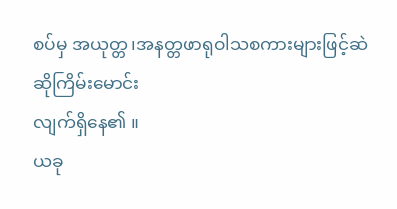စပ်မှ အယုတ္တ၊အနတ္တဖာရုဝါသစကားများဖြင့်ဆဲဆိုကြိမ်းမောင်း
လျက်ရှိနေ၏ ။
ယခု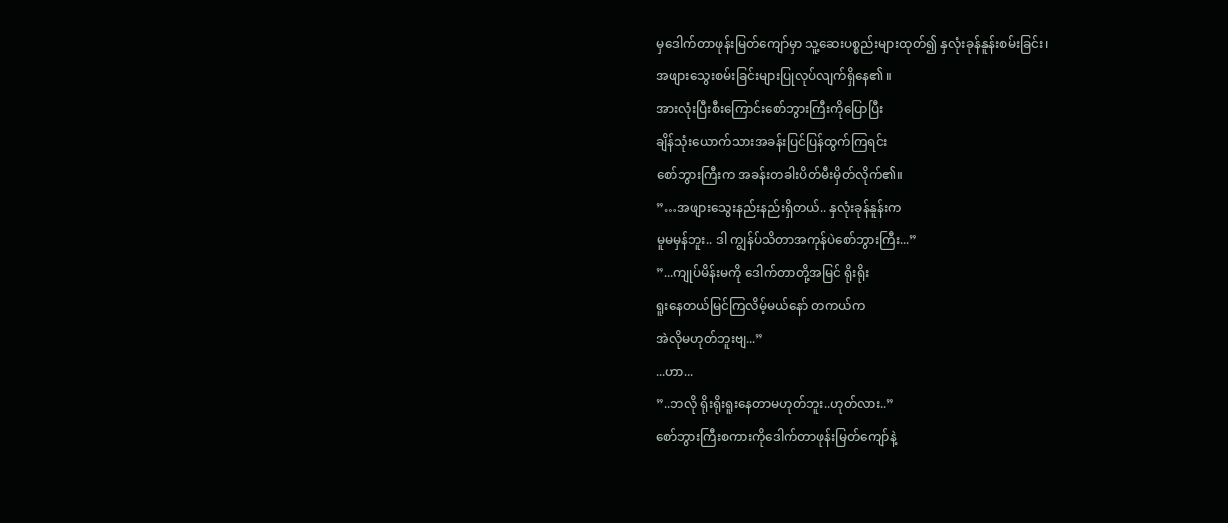မှဒေါက်တာဖုန်းမြတ်ကျော်မှာ သူ့ဆေးပစ္စည်းများထုတ်၍ နှလုံးခုန်နူန်းစမ်းခြင်း၊
အဖျားသွေးစမ်းခြင်းများပြုလုပ်လျက်ရှိနေ၏ ။
အားလုံးပြီးစီးကြောင်းစော်ဘွားကြီးကိုပြောပြီး
ချိန်သုံးယောက်သားအခန်းပြင်ပြန်ထွက်ကြရင်း
စော်ဘွားကြီးက အခန်းတခါးပိတ်မီးမှိတ်လိုက်၏။
”…အဖျားသွေးနည်းနည်းရှိတယ်.. နှလုံးခုန်နူန်းက
မူမမှန်ဘူး.. ဒါ ကျွန်ပ်သိတာအကုန်ပဲစော်ဘွားကြီး...”
”...ကျုပ်မိန်းမကို ဒေါက်တာတို့အမြင် ရိုးရိုး
ရူးနေတယ်မြင်ကြလိမ့်မယ်နော် တကယ်က
အဲလိုမဟုတ်ဘူးဗျ...”
...ဟာ...
”..ဘလို ရိုးရိုးရူးနေတာမဟုတ်ဘူး..ဟုတ်လား..”
စော်ဘွားကြီးစကားကိုဒေါက်တာဖုန်းမြတ်ကျော်နဲ့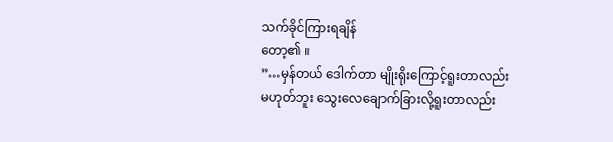သက်ခိုင်ကြားရချိန်
တော့၏ ။
”…မှန်တယ် ဒေါက်တာ မျိုးရိုးကြောင့်ရူးတာလည်း
မဟုတ်ဘူး သွေးလေချောက်ခြားလို့ရူးတာလည်း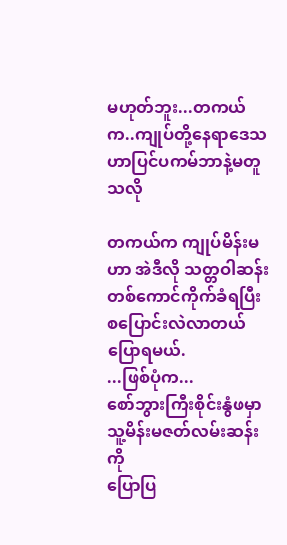မဟုတ်ဘူး...တကယ်က..ကျုပ်တို့နေရာဒေသဟာပြင်ပကမ်ဘာနဲ့မတူသလို

တကယ်က ကျုပ်မိန်းမဟာ အဲဒီလို သတ္တဝါဆန်း
တစ်ကောင်ကိုက်ခံရပြီး စပြောင်းလဲလာတယ်
ပြောရမယ်.
...ဖြစ်ပုံက...
စော်ဘွားကြီးစိုင်းနွံဖမှာသူ့မိန်းမဇတ်လမ်းဆန်းကို
ပြောပြ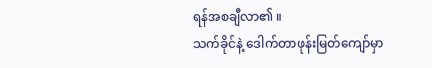ရန်အစချီလာ၏ ။
သက်ခိုင်နဲ့ ဒေါက်တာဖုန်းမြတ်ကျော်မှာ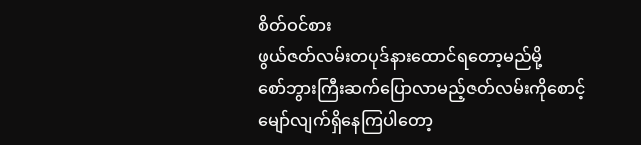စိတ်ဝင်စား
ဖွယ်ဇတ်လမ်းတပုဒ်နားထောင်ရတော့မည်မို့
စော်ဘွားကြီးဆက်ပြောလာမည့်ဇတ်လမ်းကိုစောင့်
မျော်လျက်ရှိနေကြပါတော့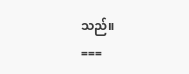သည်။
===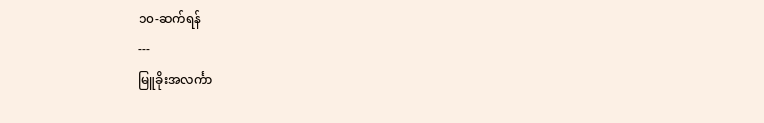၁၀-ဆက်ရန်
---
မြူခိုးအလင်္ကာ